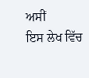ਅਸੀਂ
ਇਸ ਲੇਖ ਵਿੱਚ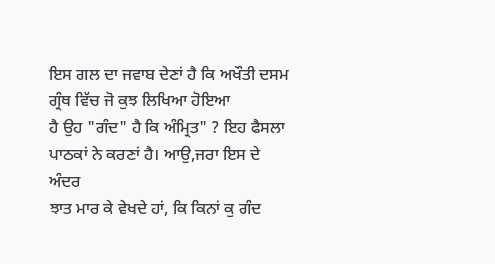ਇਸ ਗਲ ਦਾ ਜਵਾਬ ਦੇਣਾਂ ਹੈ ਕਿ ਅਖੌਤੀ ਦਸਮ ਗ੍ਰੰਥ ਵਿੱਚ ਜੋ ਕੁਝ ਲਿਖਿਆ ਹੋਇਆ
ਹੈ ਉਹ "ਗੰਦ" ਹੈ ਕਿ ਅੰਮ੍ਰਿਤ" ? ਇਹ ਫੈਸਲਾ ਪਾਠਕਾਂ ਨੇ ਕਰਣਾਂ ਹੈ। ਆਉ,ਜਰਾ ਇਸ ਦੇ ਅੰਦਰ
ਝਾਤ ਮਾਰ ਕੇ ਵੇਖਦੇ ਹਾਂ, ਕਿ ਕਿਨਾਂ ਕੁ ਗੰਦ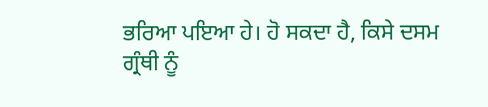ਭਰਿਆ ਪਇਆ ਹੇ। ਹੋ ਸਕਦਾ ਹੈ, ਕਿਸੇ ਦਸਮ
ਗ੍ਰੰਥੀ ਨੂੰ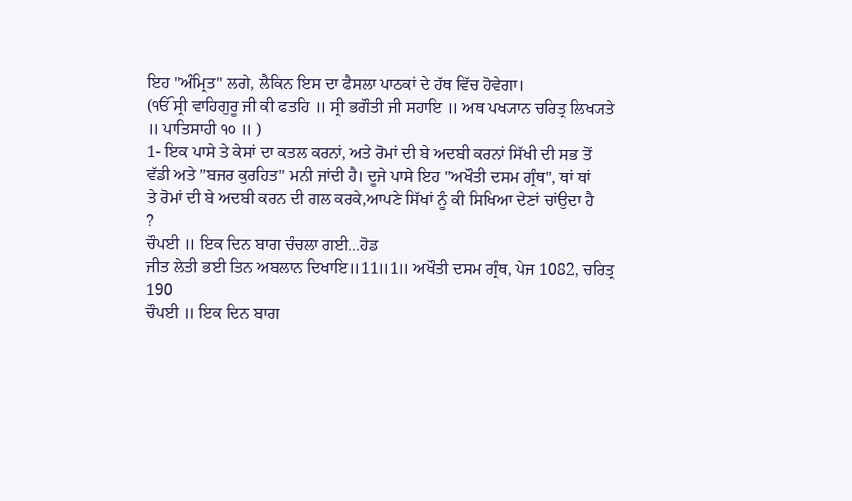ਇਹ "ਅੰਮ੍ਰਿਤ" ਲਗੇ, ਲੈਕਿਨ ਇਸ ਦਾ ਫੈਸਲਾ ਪਾਠਕਾਂ ਦੇ ਹੱਥ ਵਿੱਚ ਹੋਵੇਗਾ।
(ੴ ਸ੍ਰੀ ਵਾਹਿਗੁਰੂ ਜੀ ਕੀ ਫਤਹਿ ॥ ਸ੍ਰੀ ਭਗੌਤੀ ਜੀ ਸਹਾਇ ॥ ਅਥ ਪਖ੍ਯਾਨ ਚਰਿਤ੍ਰ ਲਿਖ੍ਯਤੇ
॥ ਪਾਤਿਸਾਹੀ ੧੦ ॥ )
1- ਇਕ ਪਾਸੇ ਤੇ ਕੇਸਾਂ ਦਾ ਕਤਲ ਕਰਨਾਂ, ਅਤੇ ਰੋਮਾਂ ਦੀ ਬੇ ਅਦਬੀ ਕਰਨਾਂ ਸਿੱਖੀ ਦੀ ਸਭ ਤੋਂ
ਵੱਡੀ ਅਤੇ "ਬਜਰ ਕੁਰਹਿਤ" ਮਨੀ ਜਾਂਦੀ ਹੈ। ਦੂਜੇ ਪਾਸੇ ਇਹ "ਅਖੌਤੀ ਦਸਮ ਗ੍ਰੰਥ", ਥਾਂ ਥਾਂ
ਤੇ ਰੋਮਾਂ ਦੀ ਬੇ ਅਦਬੀ ਕਰਨ ਦੀ ਗਲ ਕਰਕੇ,ਆਪਣੇ ਸਿੱਖਾਂ ਨੂੰ ਕੀ ਸਿਖਿਆ ਦੇਣਾਂ ਚਾਂਉਦਾ ਹੈ
?
ਚੌਪਈ ॥ ਇਕ ਦਿਨ ਬਾਗ ਚੰਚਲਾ ਗਈ...ਹੋਡ
ਜੀਤ ਲੇਤੀ ਭਈ ਤਿਨ ਅਬਲਾਨ ਦਿਖਾਇ॥11॥1॥ ਅਖੌਤੀ ਦਸਮ ਗ੍ਰੰਥ, ਪੇਜ 1082, ਚਰਿਤ੍ਰ
190
ਚੌਪਈ ॥ ਇਕ ਦਿਨ ਬਾਗ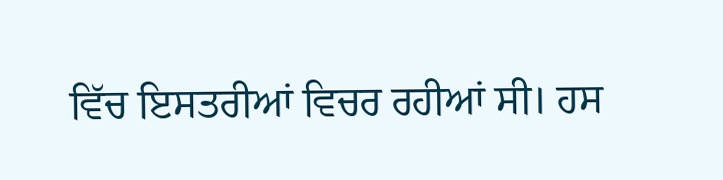ਵਿੱਚ ਇਸਤਰੀਆਂ ਵਿਚਰ ਰਹੀਆਂ ਸੀ। ਹਸ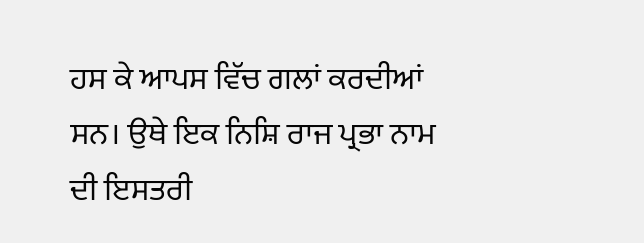ਹਸ ਕੇ ਆਪਸ ਵਿੱਚ ਗਲਾਂ ਕਰਦੀਆਂ
ਸਨ। ਉਥੇ ਇਕ ਨਿਸ਼ਿ ਰਾਜ ਪ੍ਰਭਾ ਨਾਮ ਦੀ ਇਸਤਰੀ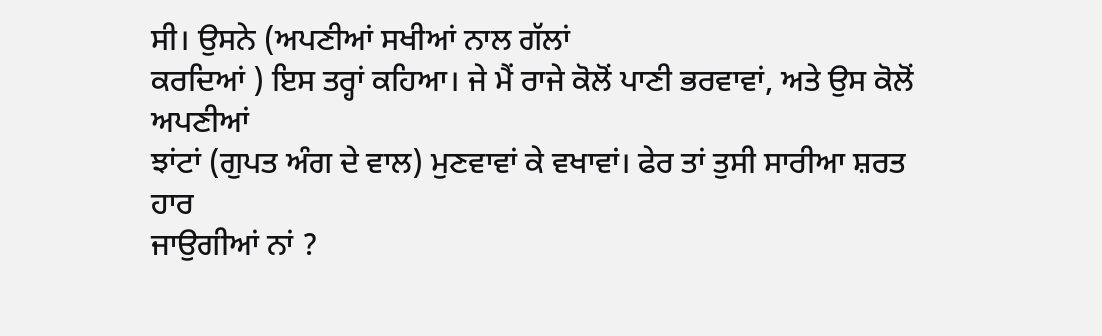ਸੀ। ਉਸਨੇ (ਅਪਣੀਆਂ ਸਖੀਆਂ ਨਾਲ ਗੱਲਾਂ
ਕਰਦਿਆਂ ) ਇਸ ਤਰ੍ਹਾਂ ਕਹਿਆ। ਜੇ ਮੈਂ ਰਾਜੇ ਕੋਲੋਂ ਪਾਣੀ ਭਰਵਾਵਾਂ, ਅਤੇ ਉਸ ਕੋਲੋਂ ਅਪਣੀਆਂ
ਝਾਂਟਾਂ (ਗੁਪਤ ਅੰਗ ਦੇ ਵਾਲ) ਮੁਣਵਾਵਾਂ ਕੇ ਵਖਾਵਾਂ। ਫੇਰ ਤਾਂ ਤੁਸੀ ਸਾਰੀਆ ਸ਼ਰਤ ਹਾਰ
ਜਾਉਗੀਆਂ ਨਾਂ ?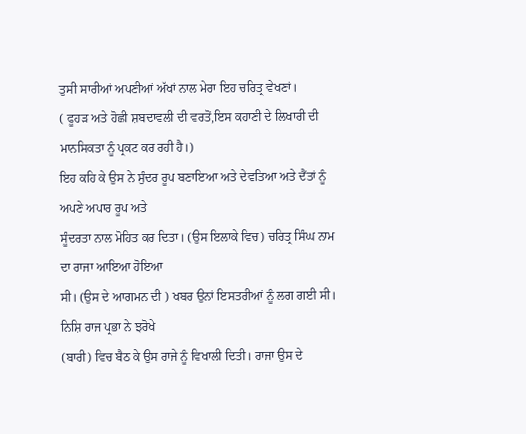ਤੁਸੀ ਸਾਰੀਆਂ ਅਪਣੀਆਂ ਅੱਖਾਂ ਨਾਲ ਮੇਰਾ ਇਹ ਚਰਿਤ੍ਰ ਵੇਖਣਾਂ।
( ਫੂਹੜ ਅਤੇ ਹੋਛੀ ਸ਼ਬਦਾਵਲੀ ਦੀ ਵਰਤੋਂ,ਇਸ ਕਹਾਣੀ ਦੇ ਲਿਖਾਰੀ ਦੀ
ਮਾਨਸਿਕਤਾ ਨੂੰ ਪ੍ਰਕਟ ਕਰ ਰਹੀ ਹੈ।)
ਇਹ ਕਹਿ ਕੇ ਉਸ ਨੇ ਸੁੰਦਰ ਰੂਪ ਬਣਾਇਆ ਅਤੇ ਦੇਵਤਿਆ ਅਤੇ ਦੈਂਤਾਂ ਨੂੰ ਅਪਣੇ ਅਪਾਰ ਰੂਪ ਅਤੇ
ਸੂੰਦਰਤਾ ਨਾਲ ਮੋਹਿਤ ਕਰ ਦਿਤਾ। (ਉਸ ਇਲਾਕੇ ਵਿਚ) ਚਰਿਤ੍ਰ ਸਿੰਘ ਨਾਮ ਦਾ ਰਾਜਾ ਆਇਆ ਹੋਇਆ
ਸੀ। (ਉਸ ਦੇ ਆਗਮਨ ਦੀ ) ਖਬਰ ਉਨਾਂ ਇਸਤਰੀਆਂ ਨੂੰ ਲਗ ਗਈ ਸੀ। ਨਿਸ਼ਿ ਰਾਜ ਪ੍ਰਭਾ ਨੇ ਝਰੋਖੇ
(ਬਾਰੀ) ਵਿਚ ਬੈਠ ਕੇ ਉਸ ਰਾਜੇ ਨੂੰ ਵਿਖਾਲੀ ਦਿਤੀ। ਰਾਜਾ ਉਸ ਦੇ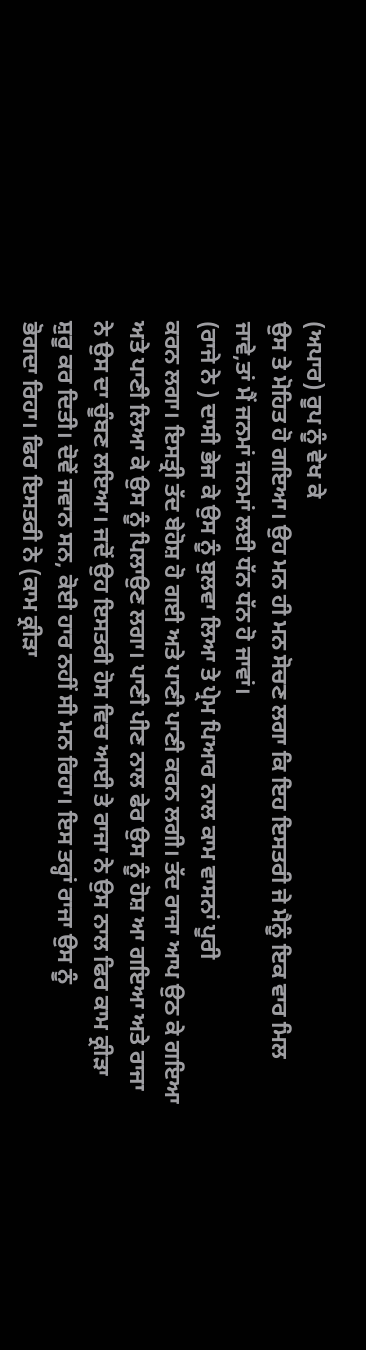(ਅਪਾਰ) ਰੂਪ ਨੂੰ ਵੇਖ ਕੇ
ਉਸ ਤੇ ਮੋਹਿਤ ਹੋ ਗਇਆ। ਉਹ ਮਨ ਹੀ ਮਨ ਸੋਚਣ ਲਗਾ ਕਿ ਇਹ ਇਸਤਰੀ ਜੇ ਮੈਨੂੰ ਇਕ ਵਾਰ ਮਿਲ
ਜਾਵੇ,ਤਾਂ ਮੈਂ ਜਨਮਾਂ ਜਨਮਾਂ ਲਈ ਧੱਨ ਧੱਨ ਹੋ ਜਾਵਾਂ।
(ਰਾਜੇ ਨੇ ) ਦਾਸੀ ਭੇਜ ਕੇ ਉਸ ਨੂੰ ਬੁਲਵਾ ਲਿਆ ਤੇ ਪ੍ਰੇਮ ਪਿਆਰ ਨਾਲ ਕਾਮ ਵਾਸਨਾਂ ਪੂਰੀ
ਕਰਨ ਲਗਾ। ਇਸਤ੍ਰੀ ਤੱਦ ਬੇਹੋਸ਼ ਹੋ ਗਈ ਅਤੇ ਪਾਣੀ ਪਾਣੀ ਕਰਨ ਲਗੀ। ਤੱਦ ਰਾਜਾ ਆਪ ਉਠ ਕੇ ਗਇਆ
ਅਤੇ ਪਾਣੀ ਲਿਆ ਕੇ ਉਸ ਨੂੰ ਪਿਲਾਉਣ ਲਗਾ। ਪਾਣੀ ਪੀਣ ਨਾਲ ਫੇਰ ਉਸ ਨੂੰ ਹੋਸ਼ ਆ ਗਇਆ ਅਤੇ ਰਾਜਾ
ਨੇ ਉਸ ਦਾ ਚੂੰਬਣ ਲਇਆ। ਜਦੋਂ ਉਹ ਇਸਤਰੀ ਹੋਸ ਵਿਚ ਆਈ ਤੇ ਰਾਜਾ ਨੇ ਉਸ ਨਾਲ ਫਿਰ ਕਾਮ ਕ੍ਰੀੜਾ
ਸ਼ੁਰੂ ਕਰ ਦਿਤੀ। ਦੋਵੇਂ ਜਵਾਨ ਸਨ, ਕੋਈ ਹਾਰ ਨਹੀਂ ਸੀ ਮਨ ਰਿਹਾ। ਇਸ ਤਰ੍ਹਾਂ ਰਾਜਾ ਉਸ ਨੂੰ
ਭੋਗਦਾ ਰਿਹਾ। ਫਿਰ ਇਸਤਰੀ ਨੇ (ਕਾਮ ਕ੍ਰੀੜਾ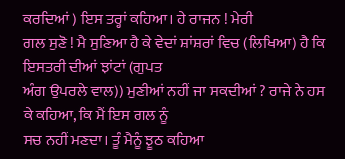ਕਰਦਿਆਂ ) ਇਸ ਤਰ੍ਹਾਂ ਕਹਿਆ। ਹੇ ਰਾਜਨ ! ਮੇਰੀ
ਗਲ ਸੁਣੋ ! ਮੈ ਸੁਣਿਆ ਹੈ ਕੇ ਵੇਦਾਂ ਸ਼ਾਂਸ਼ਰਾਂ ਵਿਚ (ਲਿਖਿਆ) ਹੈ ਕਿ ਇਸਤਰੀ ਦੀਆਂ ਝਾਂਟਾਂ (ਗੁਪਤ
ਅੰਗ ਉਪਰਲੇ ਵਾਲ)) ਮੁਣੀਆਂ ਨਹੀਂ ਜਾ ਸਕਦੀਆਂ ? ਰਾਜੇ ਨੇ ਹਸ ਕੇ ਕਹਿਆ, ਕਿ ਮੈਂ ਇਸ ਗਲ ਨੂੰ
ਸਚ ਨਹੀਂ ਮਣਦਾ। ਤੂੰ ਮੈਨੂੰ ਝੂਠ ਕਹਿਆ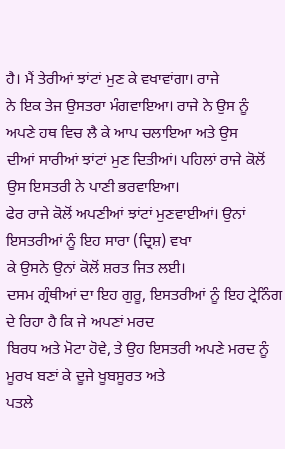ਹੈ। ਮੈਂ ਤੇਰੀਆਂ ਝਾਂਟਾਂ ਮੁਣ ਕੇ ਵਖਾਵਾਂਗਾ। ਰਾਜੇ
ਨੇ ਇਕ ਤੇਜ ਉਸਤਰਾ ਮੰਗਵਾਇਆ। ਰਾਜੇ ਨੇ ਉਸ ਨੂੰ ਅਪਣੇ ਹਥ ਵਿਚ ਲੈ ਕੇ ਆਪ ਚਲਾਇਆ ਅਤੇ ਉਸ
ਦੀਆਂ ਸਾਰੀਆਂ ਝਾਂਟਾਂ ਮੁਣ ਦਿਤੀਆਂ। ਪਹਿਲਾਂ ਰਾਜੇ ਕੋਲੋਂ ਉਸ ਇਸਤਰੀ ਨੇ ਪਾਣੀ ਭਰਵਾਇਆ।
ਫੇਰ ਰਾਜੇ ਕੋਲੋਂ ਅਪਣੀਆਂ ਝਾਂਟਾਂ ਮੁਣਵਾਈਆਂ। ਉਨਾਂ ਇਸਤਰੀਆਂ ਨੂੰ ਇਹ ਸਾਰਾ (ਦ੍ਰਿਸ਼) ਵਖਾ
ਕੇ ਉਸਨੇ ਉਨਾਂ ਕੋਲੋਂ ਸ਼ਰਤ ਜਿਤ ਲਈ।
ਦਸਮ ਗ੍ਰੰਥੀਆਂ ਦਾ ਇਹ ਗੁਰੂ, ਇਸਤਰੀਆਂ ਨੂੰ ਇਹ ਟ੍ਰੇਨਿੰਗ ਦੇ ਰਿਹਾ ਹੈ ਕਿ ਜੇ ਅਪਣਾਂ ਮਰਦ
ਬਿਰਧ ਅਤੇ ਮੋਟਾ ਹੋਵੇ, ਤੇ ਉਹ ਇਸਤਰੀ ਅਪਣੇ ਮਰਦ ਨੂੰ ਮੂਰਖ ਬਣਾਂ ਕੇ ਦੂਜੇ ਖੂਬਸੂਰਤ ਅਤੇ
ਪਤਲੇ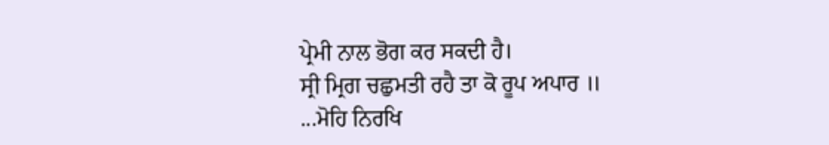ਪ੍ਰੇਮੀ ਨਾਲ ਭੋਗ ਕਰ ਸਕਦੀ ਹੈ।
ਸ੍ਰੀ ਮ੍ਰਿਗ ਚਛੁਮਤੀ ਰਹੈ ਤਾ ਕੋ ਰੂਪ ਅਪਾਰ ॥
...ਮੋਹਿ ਨਿਰਖਿ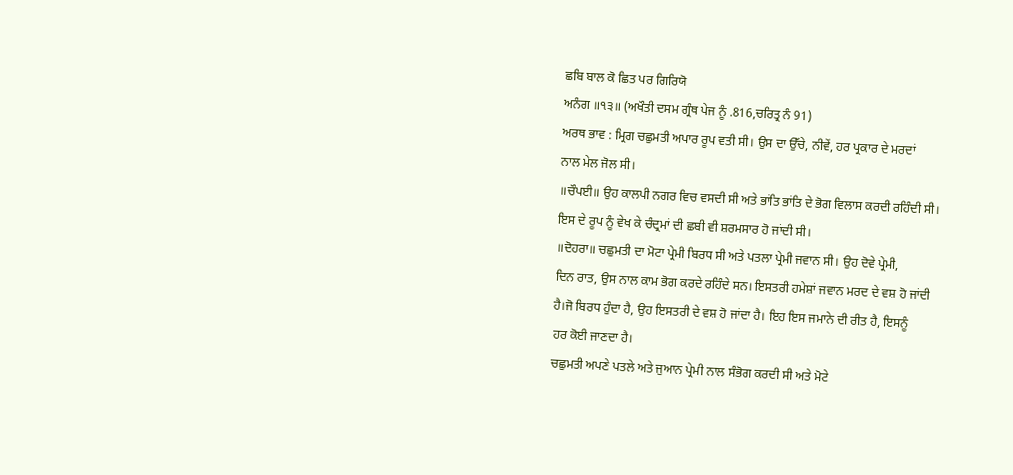ਛਬਿ ਬਾਲ ਕੋ ਛਿਤ ਪਰ ਗਿਰਿਯੋ
ਅਨੰਗ ॥੧੩॥ (ਅਖੌਤੀ ਦਸਮ ਗ੍ਰੰਥ ਪੇਜ ਨੂੰ .816,ਚਰਿਤ੍ਰ ਨੰ 91)
ਅਰਥ ਭਾਵ : ਮ੍ਰਿਗ ਚਛੁਮਤੀ ਅਪਾਰ ਰੂਪ ਵਤੀ ਸੀ। ਉਸ ਦਾ ਉੱਚੇ, ਨੀਵੇਂ, ਹਰ ਪ੍ਰਕਾਰ ਦੇ ਮਰਦਾਂ
ਨਾਲ ਮੇਲ ਜੋਲ ਸੀ।
॥ਚੌਪਈ॥ ਉਹ ਕਾਲਪੀ ਨਗਰ ਵਿਚ ਵਸਦੀ ਸੀ ਅਤੇ ਭਾਂਤਿ ਭਾਂਤਿ ਦੇ ਭੋਗ ਵਿਲਾਸ ਕਰਦੀ ਰਹਿੰਦੀ ਸੀ।
ਇਸ ਦੇ ਰੂਪ ਨੂੰ ਵੇਖ ਕੇ ਚੰਦ੍ਰਮਾਂ ਦੀ ਛਬੀ ਵੀ ਸ਼ਰਮਸਾਰ ਹੋ ਜਾਂਦੀ ਸੀ।
॥ਦੋਹਰਾ॥ ਚਛੁਮਤੀ ਦਾ ਮੋਟਾ ਪ੍ਰੇਮੀ ਬਿਰਧ ਸੀ ਅਤੇ ਪਤਲਾ ਪ੍ਰੇਮੀ ਜਵਾਨ ਸੀ। ਉਹ ਦੋਵੇ ਪ੍ਰੇਮੀ,
ਦਿਨ ਰਾਤ, ਉਸ ਨਾਲ ਕਾਮ ਭੋਗ ਕਰਦੇ ਰਹਿੰਦੇ ਸਨ। ਇਸਤਰੀ ਹਮੇਸ਼ਾਂ ਜਵਾਨ ਮਰਦ ਦੇ ਵਸ਼ ਹੋ ਜਾਂਦੀ
ਹੈ।ਜੋ ਬਿਰਧ ਹੁੰਦਾ ਹੈ, ਉਹ ਇਸਤਰੀ ਦੇ ਵਸ਼ ਹੋ ਜਾਂਦਾ ਹੈ। ਇਹ ਇਸ ਜਮਾਨੇ ਦੀ ਰੀਤ ਹੈ, ਇਸਨੂੰ
ਹਰ ਕੋਈ ਜਾਣਦਾ ਹੈ।
ਚਛੁਮਤੀ ਅਪਣੇ ਪਤਲੇ ਅਤੇ ਜੁਆਨ ਪ੍ਰੇਮੀ ਨਾਲ ਸੰਭੋਗ ਕਰਦੀ ਸੀ ਅਤੇ ਮੋਟੇ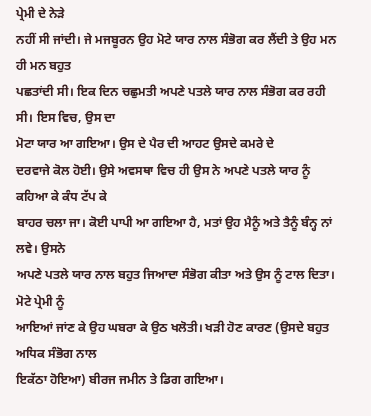ਪ੍ਰੇਮੀ ਦੇ ਨੇੜੇ
ਨਹੀਂ ਸੀ ਜਾਂਦੀ। ਜੇ ਮਜਬੂਰਨ ਉਹ ਮੋਟੇ ਯਾਰ ਨਾਲ ਸੰਭੋਗ ਕਰ ਲੈਂਦੀ ਤੇ ਉਹ ਮਨ ਹੀ ਮਨ ਬਹੁਤ
ਪਛਤਾਂਦੀ ਸੀ। ਇਕ ਦਿਨ ਚਛੁਮਤੀ ਅਪਣੇ ਪਤਲੇ ਯਾਰ ਨਾਲ ਸੰਭੋਗ ਕਰ ਰਹੀ ਸੀ। ਇਸ ਵਿਚ, ਉਸ ਦਾ
ਮੋਟਾ ਯਾਰ ਆ ਗਇਆ। ਉਸ ਦੇ ਪੈਰ ਦੀ ਆਹਟ ਉਸਦੇ ਕਮਰੇ ਦੇ
ਦਰਵਾਜੇ ਕੋਲ ਹੋਈ। ਉਸੇ ਅਵਸਥਾ ਵਿਚ ਹੀ ਉਸ ਨੇ ਅਪਣੇ ਪਤਲੇ ਯਾਰ ਨੂੰ ਕਹਿਆ ਕੇ ਕੰਧ ਟੱਪ ਕੇ
ਬਾਹਰ ਚਲਾ ਜਾ। ਕੋਈ ਪਾਪੀ ਆ ਗਇਆ ਹੈ, ਮਤਾਂ ਉਹ ਮੈਨੂੰ ਅਤੇ ਤੈਨੂੰ ਬੰਨ੍ਹ ਨਾਂ ਲਵੇ। ਉਸਨੇ
ਅਪਣੇ ਪਤਲੇ ਯਾਰ ਨਾਲ ਬਹੁਤ ਜਿਆਦਾ ਸੰਭੋਗ ਕੀਤਾ ਅਤੇ ਉਸ ਨੂੰ ਟਾਲ ਦਿਤਾ। ਮੋਟੇ ਪ੍ਰੇਮੀ ਨੂੰ
ਆਇਆਂ ਜਾਂਣ ਕੇ ਉਹ ਘਬਰਾ ਕੇ ਉਠ ਖਲੋਤੀ। ਖੜੀ ਹੋਣ ਕਾਰਣ (ਉਸਦੇ ਬਹੁਤ ਅਧਿਕ ਸੰਭੋਗ ਨਾਲ
ਇਕੱਠਾ ਹੋਇਆ) ਬੀਰਜ ਜਮੀਨ ਤੇ ਡਿਗ ਗਇਆ।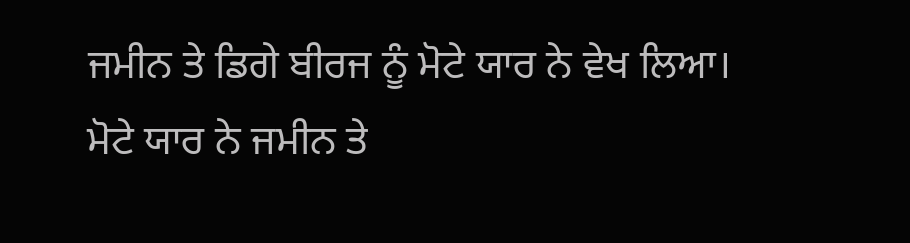ਜਮੀਨ ਤੇ ਡਿਗੇ ਬੀਰਜ ਨੂੰ ਮੋਟੇ ਯਾਰ ਨੇ ਵੇਖ ਲਿਆ।
ਮੋਟੇ ਯਾਰ ਨੇ ਜਮੀਨ ਤੇ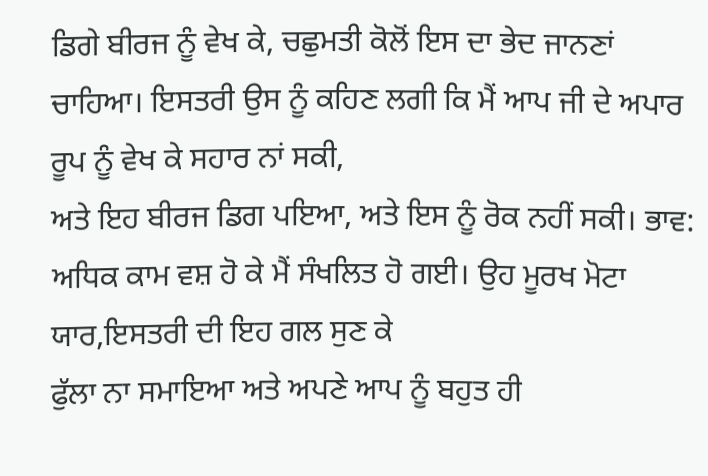ਡਿਗੇ ਬੀਰਜ ਨੂੰ ਵੇਖ ਕੇ, ਚਛੁਮਤੀ ਕੋਲੋਂ ਇਸ ਦਾ ਭੇਦ ਜਾਨਣਾਂ
ਚਾਹਿਆ। ਇਸਤਰੀ ਉਸ ਨੂੰ ਕਹਿਣ ਲਗੀ ਕਿ ਮੈਂ ਆਪ ਜੀ ਦੇ ਅਪਾਰ ਰੂਪ ਨੂੰ ਵੇਖ ਕੇ ਸਹਾਰ ਨਾਂ ਸਕੀ,
ਅਤੇ ਇਹ ਬੀਰਜ ਡਿਗ ਪਇਆ, ਅਤੇ ਇਸ ਨੂੰ ਰੋਕ ਨਹੀਂ ਸਕੀ। ਭਾਵ:
ਅਧਿਕ ਕਾਮ ਵਸ਼ ਹੋ ਕੇ ਮੈਂ ਸੰਖਲਿਤ ਹੋ ਗਈ। ਉਹ ਮੂਰਖ ਮੋਟਾ ਯਾਰ,ਇਸਤਰੀ ਦੀ ਇਹ ਗਲ ਸੁਣ ਕੇ
ਫੁੱਲਾ ਨਾ ਸਮਾਇਆ ਅਤੇ ਅਪਣੇ ਆਪ ਨੂੰ ਬਹੁਤ ਹੀ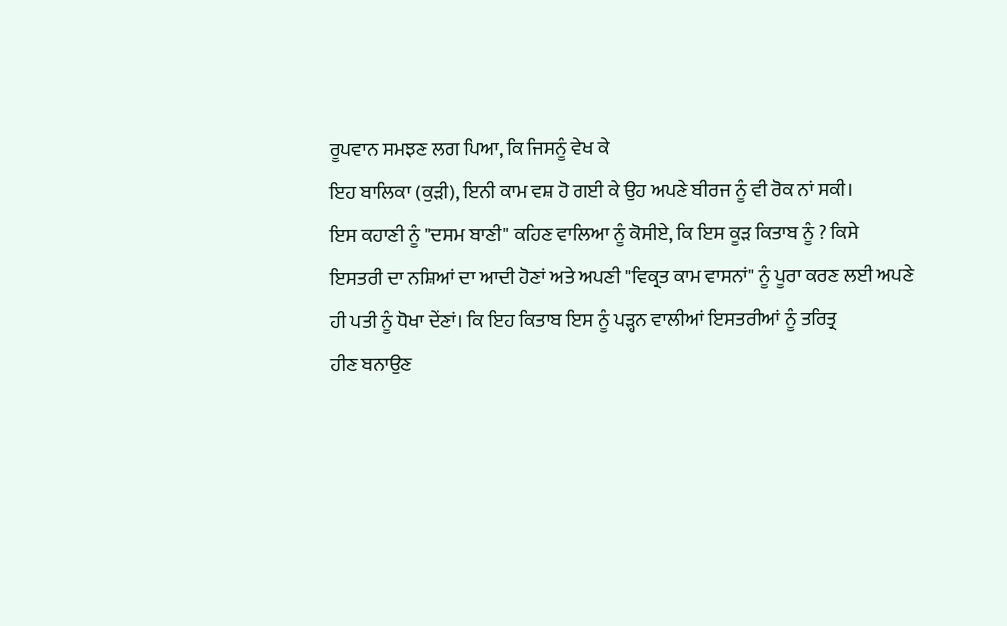ਰੂਪਵਾਨ ਸਮਝਣ ਲਗ ਪਿਆ, ਕਿ ਜਿਸਨੂੰ ਵੇਖ ਕੇ
ਇਹ ਬਾਲਿਕਾ (ਕੁੜੀ), ਇਨੀ ਕਾਮ ਵਸ਼ ਹੋ ਗਈ ਕੇ ਉਹ ਅਪਣੇ ਬੀਰਜ ਨੂੰ ਵੀ ਰੋਕ ਨਾਂ ਸਕੀ।
ਇਸ ਕਹਾਣੀ ਨੂੰ "ਦਸਮ ਬਾਣੀ" ਕਹਿਣ ਵਾਲਿਆ ਨੂੰ ਕੋਸੀਏ, ਕਿ ਇਸ ਕੂੜ ਕਿਤਾਬ ਨੂੰ ? ਕਿਸੇ
ਇਸਤਰੀ ਦਾ ਨਸ਼ਿਆਂ ਦਾ ਆਦੀ ਹੋਣਾਂ ਅਤੇ ਅਪਣੀ "ਵਿਕ੍ਰਤ ਕਾਮ ਵਾਸਨਾਂ" ਨੂੰ ਪੂਰਾ ਕਰਣ ਲਈ ਅਪਣੇ
ਹੀ ਪਤੀ ਨੂੰ ਧੋਖਾ ਦੇਂਣਾਂ। ਕਿ ਇਹ ਕਿਤਾਬ ਇਸ ਨੂੰ ਪੜ੍ਹਨ ਵਾਲੀਆਂ ਇਸਤਰੀਆਂ ਨੂੰ ਤਰਿਤ੍ਰ
ਹੀਣ ਬਨਾਉਣ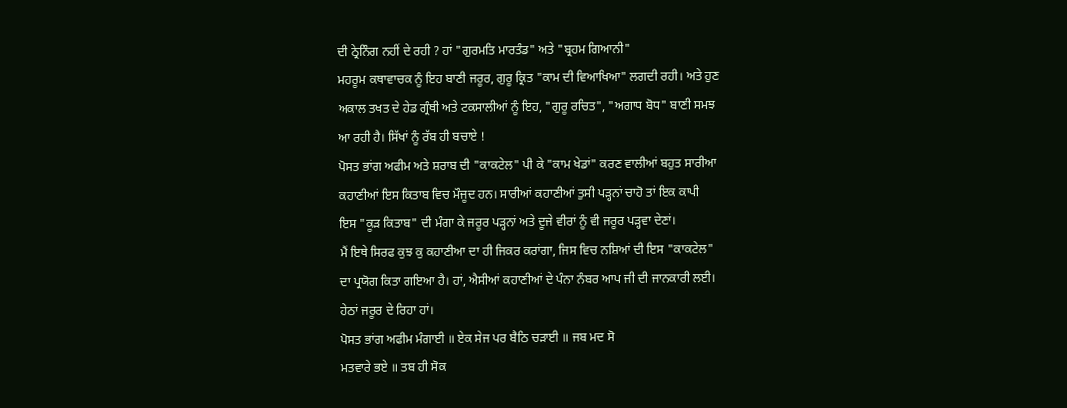ਦੀ ਠ੍ਰੇਨਿੰਗ ਨਹੀਂ ਦੇ ਰਹੀ ? ਹਾਂ "ਗੁਰਮਤਿ ਮਾਰਤੰਡ" ਅਤੇ "ਬ੍ਰਹਮ ਗਿਆਨੀ"
ਮਹਰੂਮ ਕਥਾਵਾਚਕ ਨੂੰ ਇਹ ਬਾਣੀ ਜਰੂਰ, ਗੁਰੂ ਕ੍ਰਿਤ "ਕਾਮ ਦੀ ਵਿਆਖਿਆ" ਲਗਦੀ ਰਹੀ। ਅਤੇ ਹੁਣ
ਅਕਾਲ ਤਖਤ ਦੇ ਹੇਡ ਗ੍ਰੰਥੀ ਅਤੇ ਟਕਸਾਲੀਆਂ ਨੂੰ ਇਹ, "ਗੁਰੂ ਰਚਿਤ", "ਅਗਾਧ ਬੋਧ" ਬਾਣੀ ਸਮਝ
ਆ ਰਹੀ ਹੈ। ਸਿੱਖਾਂ ਨੂੰ ਰੱਬ ਹੀ ਬਚਾਏ !
ਪੋਸਤ ਭਾਂਗ ਅਫੀਮ ਅਤੇ ਸ਼ਰਾਬ ਦੀ "ਕਾਕਟੇਲ" ਪੀ ਕੇ "ਕਾਮ ਖੇਡਾਂ" ਕਰਣ ਵਾਲੀਆਂ ਬਹੁਤ ਸਾਰੀਆ
ਕਹਾਣੀਆਂ ਇਸ ਕਿਤਾਬ ਵਿਚ ਮੌਜੂਦ ਹਨ। ਸਾਰੀਆਂ ਕਹਾਣੀਆਂ ਤੁਸੀ ਪੜ੍ਹਨਾਂ ਚਾਹੋ ਤਾਂ ਇਕ ਕਾਪੀ
ਇਸ "ਕੂੜ ਕਿਤਾਬ" ਦੀ ਮੰਗਾ ਕੇ ਜਰੂਰ ਪੜ੍ਹਨਾਂ ਅਤੇ ਦੂਜੇ ਵੀਰਾਂ ਨੂੰ ਵੀ ਜਰੂਰ ਪੜ੍ਹਵਾ ਦੇਣਾਂ।
ਮੈਂ ਇਥੇ ਸਿਰਫ ਕੁਝ ਕੁ ਕਹਾਣੀਆ ਦਾ ਹੀ ਜਿਕਰ ਕਰਾਂਗਾ, ਜਿਸ ਵਿਚ ਨਸ਼ਿਆਂ ਦੀ ਇਸ "ਕਾਕਟੇਲ"
ਦਾ ਪ੍ਰਯੋਗ ਕਿਤਾ ਗਇਆ ਹੈ। ਹਾਂ, ਐਸੀਆਂ ਕਹਾਣੀਆਂ ਦੇ ਪੰਨਾ ਨੰਬਰ ਆਪ ਜੀ ਦੀ ਜਾਨਕਾਰੀ ਲਈ।
ਹੇਠਾਂ ਜਰੂਰ ਦੇ ਰਿਹਾ ਹਾਂ।
ਪੋਸਤ ਭਾਂਗ ਅਫੀਮ ਮੰਗਾਈ ॥ ਏਕ ਸੇਜ ਪਰ ਬੈਠਿ ਚੜਾਈ ॥ ਜਬ ਮਦ ਸੋ
ਮਤਵਾਰੇ ਭਏ ॥ ਤਬ ਹੀ ਸੋਕ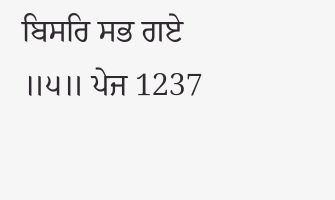ਬਿਸਰਿ ਸਭ ਗਏ ॥੫॥ ਪੇਜ 1237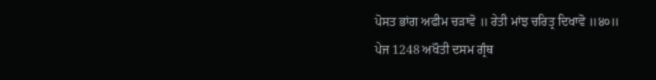ਪੋਸਤ ਭਾਂਗ ਅਫੀਮ ਚੜਾਵੋ ॥ ਰੇਤੀ ਮਾਂਝ ਚਰਿਤ੍ਰ ਦਿਖਾਵੋ ॥੪੦॥
ਪੇਜ 1248 ਅਖੌਤੀ ਦਸਮ ਗ੍ਰੰਥ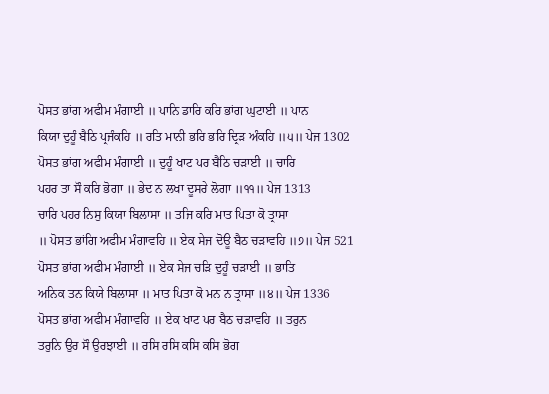ਪੋਸਤ ਭਾਂਗ ਅਫੀਮ ਮੰਗਾਈ ॥ ਪਾਨਿ ਡਾਰਿ ਕਰਿ ਭਾਂਗ ਘੁਟਾਈ ॥ ਪਾਨ
ਕਿਯਾ ਦੁਹੂੰ ਬੈਠਿ ਪ੍ਰਜੰਕਹਿ ॥ ਰਤਿ ਮਾਨੀ ਭਰਿ ਭਰਿ ਦ੍ਰਿੜ ਅੰਕਹਿ ॥੫॥ ਪੇਜ 1302
ਪੋਸਤ ਭਾਂਗ ਅਫੀਮ ਮੰਗਾਈ ॥ ਦੁਹੂੰ ਖਾਟ ਪਰ ਬੈਠਿ ਚੜਾਈ ॥ ਚਾਰਿ
ਪਹਰ ਤਾ ਸੌ ਕਰਿ ਭੋਗਾ ॥ ਭੇਦ ਨ ਲਖਾ ਦੂਸਰੇ ਲੋਗਾ ॥੧੧॥ ਪੇਜ 1313
ਚਾਰਿ ਪਹਰ ਨਿਸੁ ਕਿਯਾ ਬਿਲਾਸਾ ॥ ਤਜਿ ਕਰਿ ਮਾਤ ਪਿਤਾ ਕੋ ਤ੍ਰਾਸਾ
॥ ਪੋਸਤ ਭਾਂਗਿ ਅਫੀਮ ਮੰਗਾਵਹਿ ॥ ਏਕ ਸੇਜ ਦੋਊ ਬੈਠ ਚੜਾਵਹਿ ॥੭॥ ਪੇਜ 521
ਪੋਸਤ ਭਾਂਗ ਅਫੀਮ ਮੰਗਾਈ ॥ ਏਕ ਸੇਜ ਚੜਿ ਦੁਹੂੰ ਚੜਾਈ ॥ ਭਾਤਿ
ਅਨਿਕ ਤਨ ਕਿਯੇ ਬਿਲਾਸਾ ॥ ਮਾਤ ਪਿਤਾ ਕੋ ਮਨ ਨ ਤ੍ਰਾਸਾ ॥੪॥ ਪੇਜ 1336
ਪੋਸਤ ਭਾਂਗ ਅਫੀਮ ਮੰਗਾਵਹਿ ॥ ਏਕ ਖਾਟ ਪਰ ਬੈਠ ਚੜਾਵਹਿ ॥ ਤਰੁਨ
ਤਰੁਨਿ ਉਰ ਸੌ ਉਰਝਾਈ ॥ ਰਸਿ ਰਸਿ ਕਸਿ ਕਸਿ ਭੋਗ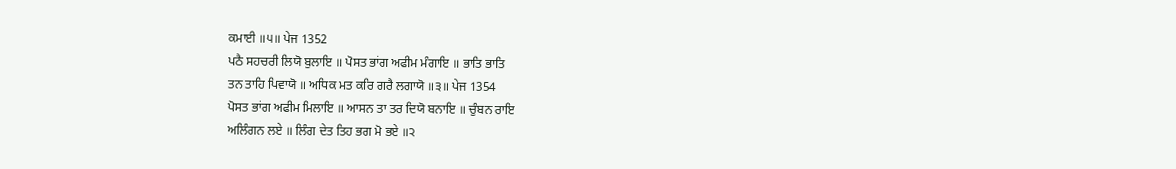ਕਮਾਈ ॥੫॥ ਪੇਜ 1352
ਪਠੈ ਸਹਚਰੀ ਲਿਯੋ ਬੁਲਾਇ ॥ ਪੋਸਤ ਭਾਂਗ ਅਫੀਮ ਮੰਗਾਇ ॥ ਭਾਤਿ ਭਾਤਿ
ਤਨ ਤਾਹਿ ਪਿਵਾਯੋ ॥ ਅਧਿਕ ਮਤ ਕਰਿ ਗਰੈ ਲਗਾਯੋ ॥੩॥ ਪੇਜ 1354
ਪੋਸਤ ਭਾਂਗ ਅਫੀਮ ਮਿਲਾਇ ॥ ਆਸਨ ਤਾ ਤਰ ਦਿਯੋ ਬਨਾਇ ॥ ਚੁੰਬਨ ਰਾਇ
ਅਲਿੰਗਨ ਲਏ ॥ ਲਿੰਗ ਦੇਤ ਤਿਹ ਭਗ ਮੋ ਭਏ ॥੨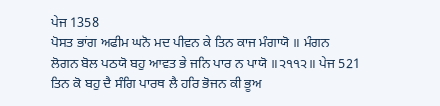ਪੇਜ 1358
ਪੋਸਤ ਭਾਂਗ ਅਫੀਮ ਘਨੋ ਮਦ ਪੀਵਨ ਕੇ ਤਿਨ ਕਾਜ ਮੰਗਾਯੋ ॥ ਮੰਗਨ
ਲੋਗਨ ਬੋਲ ਪਠਯੋ ਬਹੁ ਆਵਤ ਭੇ ਜਨਿ ਪਾਰ ਨ ਪਾਯੋ ॥੨੧੧੨॥ ਪੇਜ 521
ਤਿਨ ਕੋ ਬਹੁ ਦੈ ਸੰਗਿ ਪਾਰਥ ਲੈ ਹਰਿ ਭੋਜਨ ਕੀ ਭੂਅ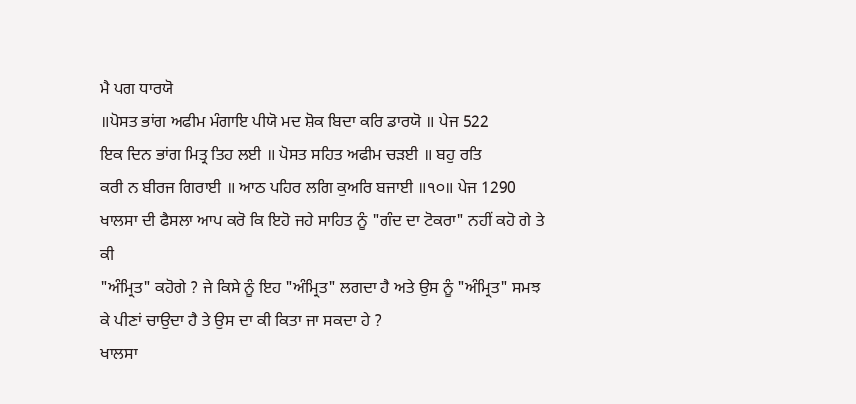ਮੈ ਪਗ ਧਾਰਯੋ
॥ਪੋਸਤ ਭਾਂਗ ਅਫੀਮ ਮੰਗਾਇ ਪੀਯੋ ਮਦ ਸ਼ੋਕ ਬਿਦਾ ਕਰਿ ਡਾਰਯੋ ॥ ਪੇਜ 522
ਇਕ ਦਿਨ ਭਾਂਗ ਮਿਤ੍ਰ ਤਿਹ ਲਈ ॥ ਪੋਸਤ ਸਹਿਤ ਅਫੀਮ ਚੜਈ ॥ ਬਹੁ ਰਤਿ
ਕਰੀ ਨ ਬੀਰਜ ਗਿਰਾਈ ॥ ਆਠ ਪਹਿਰ ਲਗਿ ਕੁਅਰਿ ਬਜਾਈ ॥੧੦॥ ਪੇਜ 1290
ਖਾਲਸਾ ਦੀ ਫੈਸਲਾ ਆਪ ਕਰੋ ਕਿ ਇਹੋ ਜਹੇ ਸਾਹਿਤ ਨੂੰ "ਗੰਦ ਦਾ ਟੋਕਰਾ" ਨਹੀਂ ਕਹੋ ਗੇ ਤੇ ਕੀ
"ਅੰਮ੍ਰਿਤ" ਕਹੋਗੇ ? ਜੇ ਕਿਸੇ ਨੂੰ ਇਹ "ਅੰਮ੍ਰਿਤ" ਲਗਦਾ ਹੈ ਅਤੇ ਉਸ ਨੂੰ "ਅੰਮ੍ਰਿਤ" ਸਮਝ
ਕੇ ਪੀਣਾਂ ਚਾਉਦਾ ਹੈ ਤੇ ਉਸ ਦਾ ਕੀ ਕਿਤਾ ਜਾ ਸਕਦਾ ਹੇ ?
ਖਾਲਸਾ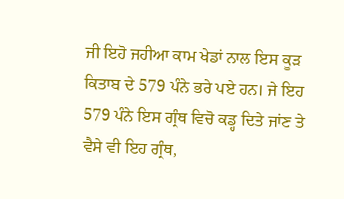ਜੀ ਇਹੋ ਜਹੀਆ ਕਾਮ ਖੇਡਾਂ ਨਾਲ ਇਸ ਕੂੜ ਕਿਤਾਬ ਦੇ 579 ਪੰਨੇ ਭਰੇ ਪਏ ਹਨ। ਜੇ ਇਹ
579 ਪੰਨੇ ਇਸ ਗ੍ਰੰਥ ਵਿਚੋ ਕਡ੍ਹ ਦਿਤੇ ਜਾਂਣ ਤੇ ਵੈਸੇ ਵੀ ਇਹ ਗ੍ਰੰਥ,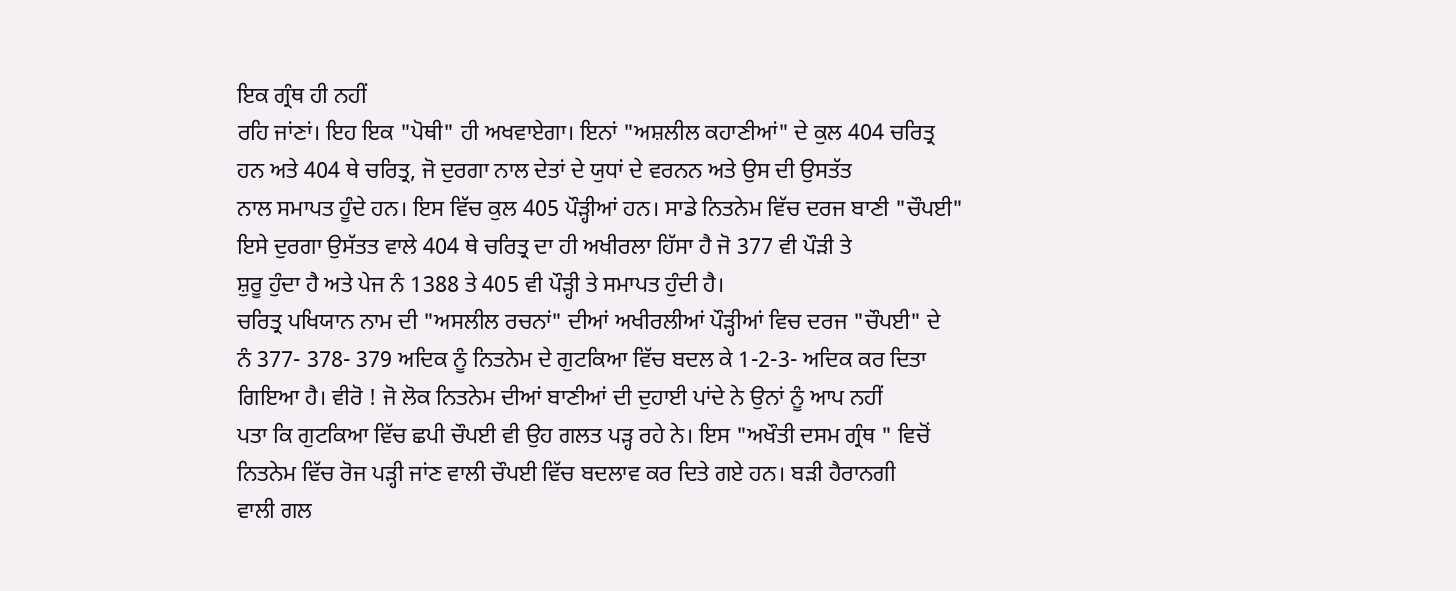ਇਕ ਗ੍ਰੰਥ ਹੀ ਨਹੀਂ
ਰਹਿ ਜਾਂਣਾਂ। ਇਹ ਇਕ "ਪੋਥੀ" ਹੀ ਅਖਵਾਏਗਾ। ਇਨਾਂ "ਅਸ਼ਲੀਲ ਕਹਾਣੀਆਂ" ਦੇ ਕੁਲ 404 ਚਰਿਤ੍ਰ
ਹਨ ਅਤੇ 404 ਥੇ ਚਰਿਤ੍ਰ, ਜੋ ਦੁਰਗਾ ਨਾਲ ਦੇਤਾਂ ਦੇ ਯੁਧਾਂ ਦੇ ਵਰਨਨ ਅਤੇ ਉਸ ਦੀ ਉਸਤੱਤ
ਨਾਲ ਸਮਾਪਤ ਹੂੰਦੇ ਹਨ। ਇਸ ਵਿੱਚ ਕੁਲ 405 ਪੌੜ੍ਹੀਆਂ ਹਨ। ਸਾਡੇ ਨਿਤਨੇਮ ਵਿੱਚ ਦਰਜ ਬਾਣੀ "ਚੌਪਈ"
ਇਸੇ ਦੁਰਗਾ ਉਸੱਤਤ ਵਾਲੇ 404 ਥੇ ਚਰਿਤ੍ਰ ਦਾ ਹੀ ਅਖੀਰਲਾ ਹਿੱਸਾ ਹੈ ਜੋ 377 ਵੀ ਪੌੜੀ ਤੇ
ਸ਼ੁਰੂ ਹੁੰਦਾ ਹੈ ਅਤੇ ਪੇਜ ਨੰ 1388 ਤੇ 405 ਵੀ ਪੌੜ੍ਹੀ ਤੇ ਸਮਾਪਤ ਹੁੰਦੀ ਹੈ।
ਚਰਿਤ੍ਰ ਪਖਿਯਾਨ ਨਾਮ ਦੀ "ਅਸਲੀਲ ਰਚਨਾਂ" ਦੀਆਂ ਅਖੀਰਲੀਆਂ ਪੌੜ੍ਹੀਆਂ ਵਿਚ ਦਰਜ "ਚੌਪਈ" ਦੇ
ਨੰ 377- 378- 379 ਅਦਿਕ ਨੂੰ ਨਿਤਨੇਮ ਦੇ ਗੁਟਕਿਆ ਵਿੱਚ ਬਦਲ ਕੇ 1-2-3- ਅਦਿਕ ਕਰ ਦਿਤਾ
ਗਿਇਆ ਹੈ। ਵੀਰੋ ! ਜੋ ਲੋਕ ਨਿਤਨੇਮ ਦੀਆਂ ਬਾਣੀਆਂ ਦੀ ਦੁਹਾਈ ਪਾਂਦੇ ਨੇ ਉਨਾਂ ਨੂੰ ਆਪ ਨਹੀਂ
ਪਤਾ ਕਿ ਗੁਟਕਿਆ ਵਿੱਚ ਛਪੀ ਚੌਪਈ ਵੀ ਉਹ ਗਲਤ ਪੜ੍ਹ ਰਹੇ ਨੇ। ਇਸ "ਅਖੌਤੀ ਦਸਮ ਗ੍ਰੰਥ " ਵਿਚੋਂ
ਨਿਤਨੇਮ ਵਿੱਚ ਰੋਜ ਪੜ੍ਹੀ ਜਾਂਣ ਵਾਲੀ ਚੌਪਈ ਵਿੱਚ ਬਦਲਾਵ ਕਰ ਦਿਤੇ ਗਏ ਹਨ। ਬੜੀ ਹੈਰਾਨਗੀ
ਵਾਲੀ ਗਲ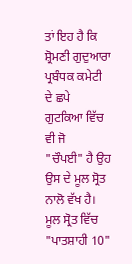ਤਾਂ ਇਹ ਹੈ ਕਿ ਸ਼੍ਰੋਮਣੀ ਗੁਦੁਆਰਾ ਪ੍ਰਬੰਧਕ ਕਮੇਟੀ ਦੇ ਛਪੇ ਗੁਟਕਿਆ ਵਿੱਚ ਵੀ ਜੋ
"ਚੌਪਈ" ਹੈ ਉਹ ਉਸ ਦੇ ਮੂਲ ਸ੍ਰੋਤ ਨਾਲੋ ਵੱਖ ਹੈ। ਮੂਲ ਸ੍ਰੋਤ ਵਿੱਚ "ਪਾਤਸ਼ਾਹੀ 10"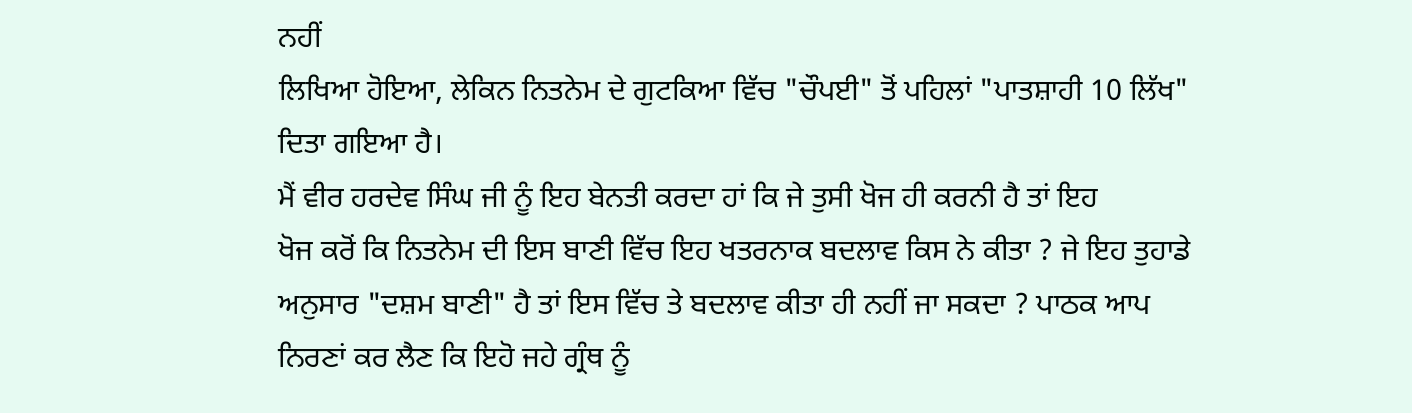ਨਹੀਂ
ਲਿਖਿਆ ਹੋਇਆ, ਲੇਕਿਨ ਨਿਤਨੇਮ ਦੇ ਗੁਟਕਿਆ ਵਿੱਚ "ਚੌਪਈ" ਤੋਂ ਪਹਿਲਾਂ "ਪਾਤਸ਼ਾਹੀ 10 ਲਿੱਖ"
ਦਿਤਾ ਗਇਆ ਹੈ।
ਮੈਂ ਵੀਰ ਹਰਦੇਵ ਸਿੰਘ ਜੀ ਨੂੰ ਇਹ ਬੇਨਤੀ ਕਰਦਾ ਹਾਂ ਕਿ ਜੇ ਤੁਸੀ ਖੋਜ ਹੀ ਕਰਨੀ ਹੈ ਤਾਂ ਇਹ
ਖੋਜ ਕਰੋਂ ਕਿ ਨਿਤਨੇਮ ਦੀ ਇਸ ਬਾਣੀ ਵਿੱਚ ਇਹ ਖਤਰਨਾਕ ਬਦਲਾਵ ਕਿਸ ਨੇ ਕੀਤਾ ? ਜੇ ਇਹ ਤੁਹਾਡੇ
ਅਨੁਸਾਰ "ਦਸ਼ਮ ਬਾਣੀ" ਹੈ ਤਾਂ ਇਸ ਵਿੱਚ ਤੇ ਬਦਲਾਵ ਕੀਤਾ ਹੀ ਨਹੀਂ ਜਾ ਸਕਦਾ ? ਪਾਠਕ ਆਪ
ਨਿਰਣਾਂ ਕਰ ਲੈਣ ਕਿ ਇਹੋ ਜਹੇ ਗ੍ਰੰਥ ਨੂੰ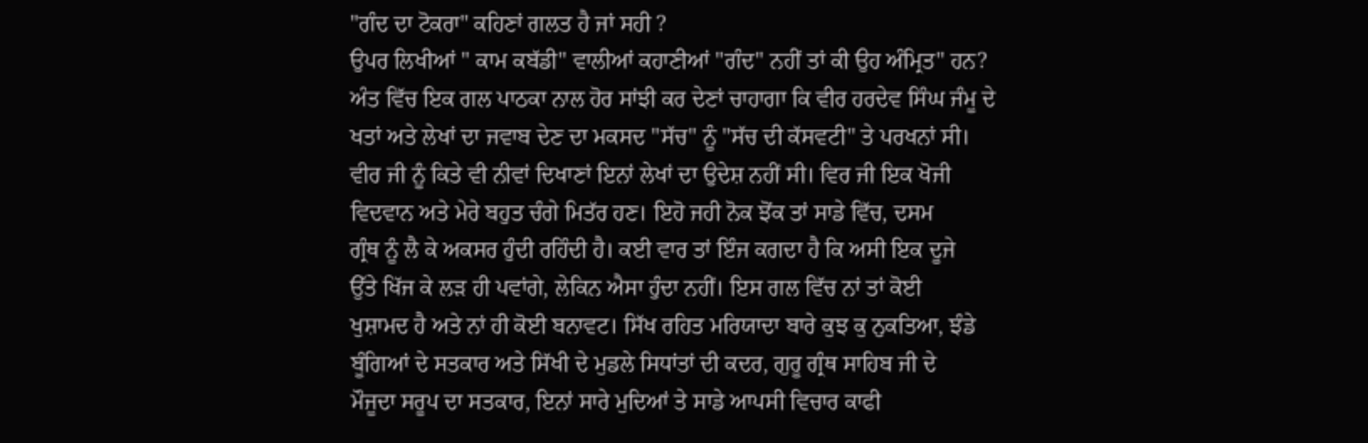"ਗੰਦ ਦਾ ਟੋਕਰਾ" ਕਹਿਣਾਂ ਗਲਤ ਹੈ ਜਾਂ ਸਹੀ ?
ਉਪਰ ਲਿਖੀਆਂ " ਕਾਮ ਕਬੱਡੀ" ਵਾਲੀਆਂ ਕਹਾਣੀਆਂ "ਗੰਦ" ਨਹੀਂ ਤਾਂ ਕੀ ਉਹ ਅੰਮ੍ਰਿਤ" ਹਨ?
ਅੰਤ ਵਿੱਚ ਇਕ ਗਲ ਪਾਠਕਾ ਨਾਲ ਹੋਰ ਸਾਂਝੀ ਕਰ ਦੇਣਾਂ ਚਾਹਾਗਾ ਕਿ ਵੀਰ ਹਰਦੇਵ ਸਿੰਘ ਜੰਮੂ ਦੇ
ਖਤਾਂ ਅਤੇ ਲੇਖਾਂ ਦਾ ਜਵਾਬ ਦੇਣ ਦਾ ਮਕਸਦ "ਸੱਚ" ਨੂੰ "ਸੱਚ ਦੀ ਕੱਸਵਟੀ" ਤੇ ਪਰਖਨਾਂ ਸੀ।
ਵੀਰ ਜੀ ਨੂੰ ਕਿਤੇ ਵੀ ਨੀਵਾਂ ਦਿਖਾਣਾਂ ਇਨਾਂ ਲੇਖਾਂ ਦਾ ਉਦੇਸ਼ ਨਹੀਂ ਸੀ। ਵਿਰ ਜੀ ਇਕ ਖੋਜੀ
ਵਿਦਵਾਨ ਅਤੇ ਮੇਰੇ ਬਹੁਤ ਚੰਗੇ ਮਿਤੱਰ ਹਣ। ਇਹੋ ਜਹੀ ਨੋਕ ਝੋਂਕ ਤਾਂ ਸਾਡੇ ਵਿੱਚ, ਦਸਮ
ਗ੍ਰੰਥ ਨੂੰ ਲੈ ਕੇ ਅਕਸਰ ਹੁੰਦੀ ਰਹਿੰਦੀ ਹੈ। ਕਈ ਵਾਰ ਤਾਂ ਇੰਜ ਕਗਦਾ ਹੈ ਕਿ ਅਸੀ ਇਕ ਦੂਜੇ
ਉੱਤੇ ਖਿੱਜ ਕੇ ਲੜ ਹੀ ਪਵਾਂਗੇ, ਲੇਕਿਨ ਐਸਾ ਹੁੰਦਾ ਨਹੀਂ। ਇਸ ਗਲ ਵਿੱਚ ਨਾਂ ਤਾਂ ਕੋਈ
ਖੁਸ਼ਾਮਦ ਹੈ ਅਤੇ ਨਾਂ ਹੀ ਕੋਈ ਬਨਾਵਟ। ਸਿੱਖ ਰਹਿਤ ਮਰਿਯਾਦਾ ਬਾਰੇ ਕੁਝ ਕੁ ਨੁਕਤਿਆ, ਝੰਡੇ
ਬੂੰਗਿਆਂ ਦੇ ਸਤਕਾਰ ਅਤੇ ਸਿੱਖੀ ਦੇ ਮੁਡਲੇ ਸਿਧਾਂਤਾਂ ਦੀ ਕਦਰ, ਗੁਰੂ ਗ੍ਰੰਥ ਸਾਹਿਬ ਜੀ ਦੇ
ਮੌਜੂਦਾ ਸਰੂਪ ਦਾ ਸਤਕਾਰ, ਇਨਾਂ ਸਾਰੇ ਮੁਦਿਆਂ ਤੇ ਸਾਡੇ ਆਪਸੀ ਵਿਚਾਰ ਕਾਫੀ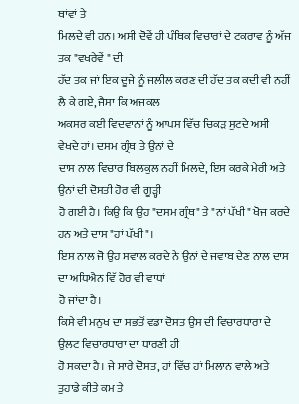ਥਾਂਵਾਂ ਤੇ
ਮਿਲਦੇ ਵੀ ਹਨ। ਅਸੀ ਦੋਵੇਂ ਹੀ ਪੰਥਿਕ ਵਿਚਾਰਾਂ ਦੇ ਟਕਰਾਵ ਨੂੰ ਅੱਜ ਤਕ "ਵਖਰੇਵੇਂ " ਦੀ
ਹੱਦ ਤਕ ਜਾਂ ਇਕ ਦੂਜੇ ਨੂੰ ਜਲੀਲ ਕਰਣ ਦੀ ਹੱਦ ਤਕ ਕਦੀ ਵੀ ਨਹੀਂ ਲੈ ਕੇ ਗਏ, ਜੈਸਾ ਕਿ ਅਜਕਲ
ਅਕਸਰ ਕਈ ਵਿਦਵਾਨਾਂ ਨੂੰ ਆਪਸ ਵਿੱਚ ਚਿਕੜ ਸੁਟਦੇ ਅਸੀ ਵੇਖਦੇ ਹਾਂ। ਦਸਮ ਗ੍ਰੰਥ ਤੇ ਉਨਾਂ ਦੇ
ਦਾਸ ਨਾਲ ਵਿਚਾਰ ਬਿਲਕੁਲ ਨਹੀਂ ਮਿਲਦੇ, ਇਸ ਕਰਕੇ ਮੇਰੀ ਅਤੇ ਉਨਾਂ ਦੀ ਦੋਸਤੀ ਹੋਰ ਵੀ ਗੂੜ੍ਹੀ
ਹੋ ਗਈ ਹੈ। ਕਿਉ ਕਿ ਉਹ "ਦਸਮ ਗ੍ਰੰਥ" ਤੇ "ਨਾਂ ਪੱਖੀ" ਖੋਜ ਕਰਦੇ ਹਨ ਅਤੇ ਦਾਸ "ਹਾਂ ਪੱਖੀ"।
ਇਸ ਨਾਲ ਜੋ ਉਹ ਸਵਾਲ ਕਰਦੇ ਨੇ ਉਨਾਂ ਦੇ ਜਵਾਬ ਦੇਣ ਨਾਲ ਦਾਸ ਦਾ ਅਧਿਐਨ ਵਿੱ ਹੋਰ ਵੀ ਵਾਧਾਂ
ਹੋ ਜਾਂਦਾ ਹੈ।
ਕਿਸੇ ਵੀ ਮਨੁਖ ਦਾ ਸਭਤੋਂ ਵਡਾ ਦੋਸਤ ਉਸ ਦੀ ਵਿਚਾਰਧਾਰਾ ਦੇ ਉਲਟ ਵਿਚਾਰਧਾਰਾ ਦਾ ਧਾਰਣੀ ਹੀ
ਹੋ ਸਕਦਾ ਹੈ। ਜੇ ਸਾਰੇ ਦੋਸਤ, ਹਾਂ ਵਿੱਚ ਹਾਂ ਮਿਲਾਨ ਵਾਲੇ ਅਤੇ ਤੁਹਾਡੇ ਕੀਤੇ ਕਮ ਤੇ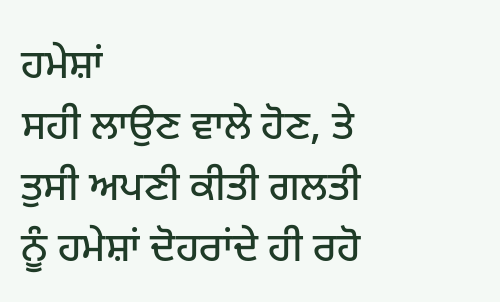ਹਮੇਸ਼ਾਂ
ਸਹੀ ਲਾਉਣ ਵਾਲੇ ਹੋਣ, ਤੇ ਤੁਸੀ ਅਪਣੀ ਕੀਤੀ ਗਲਤੀ ਨੂੰ ਹਮੇਸ਼ਾਂ ਦੋਹਰਾਂਦੇ ਹੀ ਰਹੋ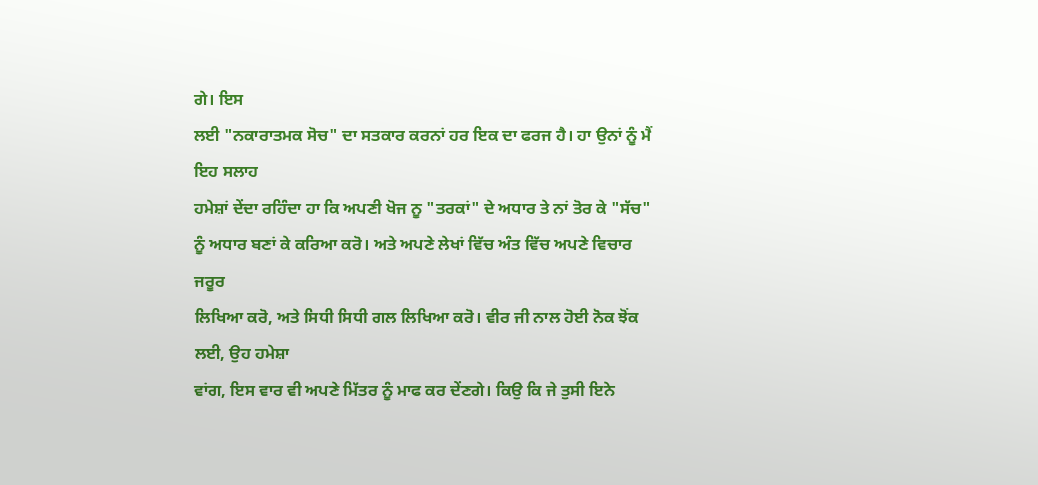ਗੇ। ਇਸ
ਲਈ "ਨਕਾਰਾਤਮਕ ਸੋਚ" ਦਾ ਸਤਕਾਰ ਕਰਨਾਂ ਹਰ ਇਕ ਦਾ ਫਰਜ ਹੈ। ਹਾ ਉਨਾਂ ਨੂੰ ਮੈਂ ਇਹ ਸਲਾਹ
ਹਮੇਸ਼ਾਂ ਦੇਂਦਾ ਰਹਿੰਦਾ ਹਾ ਕਿ ਅਪਣੀ ਖੋਜ ਨੂ "ਤਰਕਾਂ" ਦੇ ਅਧਾਰ ਤੇ ਨਾਂ ਤੋਰ ਕੇ "ਸੱਚ"
ਨੂੰ ਅਧਾਰ ਬਣਾਂ ਕੇ ਕਰਿਆ ਕਰੋ। ਅਤੇ ਅਪਣੇ ਲੇਖਾਂ ਵਿੱਚ ਅੰਤ ਵਿੱਚ ਅਪਣੇ ਵਿਚਾਰ ਜਰੂਰ
ਲਿਖਿਆ ਕਰੋ, ਅਤੇ ਸਿਧੀ ਸਿਧੀ ਗਲ ਲਿਖਿਆ ਕਰੋ। ਵੀਰ ਜੀ ਨਾਲ ਹੋਈ ਨੋਕ ਝੋਂਕ ਲਈ, ਉਹ ਹਮੇਸ਼ਾ
ਵਾਂਗ, ਇਸ ਵਾਰ ਵੀ ਅਪਣੇ ਮਿੱਤਰ ਨੂੰ ਮਾਫ ਕਰ ਦੇਂਣਗੇ। ਕਿਉ ਕਿ ਜੇ ਤੁਸੀ ਇਨੇ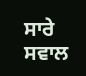ਸਾਰੇ ਸਵਾਲ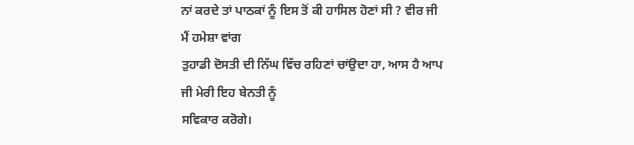ਨਾਂ ਕਰਦੇ ਤਾਂ ਪਾਠਕਾਂ ਨੂੰ ਇਸ ਤੋਂ ਕੀ ਹਾਸਿਲ ਹੋਣਾਂ ਸੀ ? ਵੀਰ ਜੀ ਮੈਂ ਹਮੇਸ਼ਾ ਵਾਂਗ
ਤੁਹਾਡੀ ਦੋਸਤੀ ਦੀ ਨਿੱਘ ਵਿੱਚ ਰਹਿਣਾਂ ਚਾਂਉਦਾ ਹਾ, ਆਸ ਹੈ ਆਪ ਜੀ ਮੇਰੀ ਇਹ ਬੇਨਤੀ ਨੂੰ
ਸਵਿਕਾਰ ਕਰੋਗੇ।